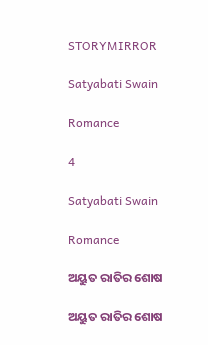STORYMIRROR

Satyabati Swain

Romance

4

Satyabati Swain

Romance

ଅୟୁତ ରାତିର ଶୋଷ

ଅୟୁତ ରାତିର ଶୋଷ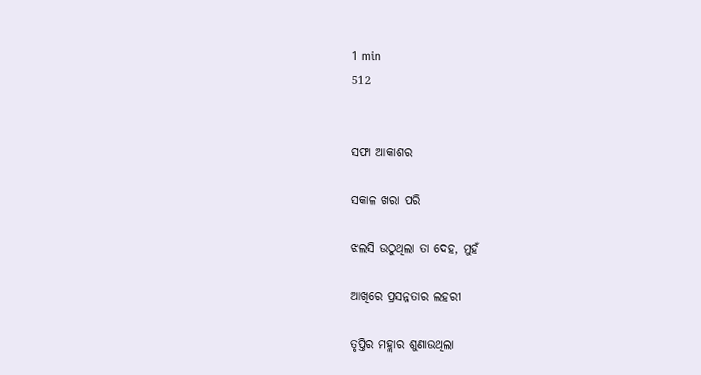1 min
512


ସଫା ଆକାଶର

ସକାଳ ଖରା ପରି

ଝଲସି ଉଠୁଥିଲା ତା ଦେହ, ମୁହଁ

ଆଖିରେ ପ୍ରସନ୍ନତାର ଲହରୀ

ତୃପ୍ତିର ମହ୍ଲାର ଶୁଣାଉଥିଲା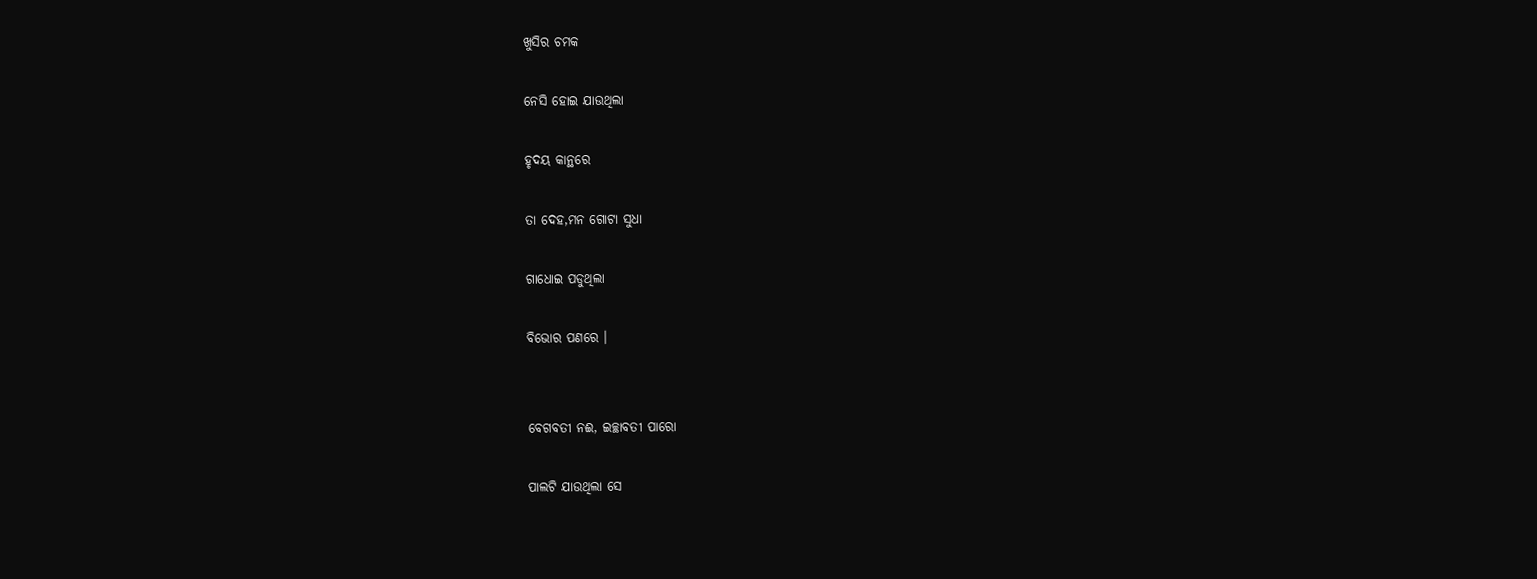ଖୁସିର ଚମକ

ନେସି ହୋଇ ଯାଉଥିଲା

ହୃଦୟ କାନ୍ଥରେ

ତା ଦେହ,ମନ ଗୋଟା ସୁଧା

ଗାଧୋଇ ପଡୁଥିଲା

ବିଭୋର ପଣରେ ।


ବେଗବତୀ ନଈ, ଇଚ୍ଛାବତୀ ପାରୋ

ପାଲଟି ଯାଉଥିଲା ସେ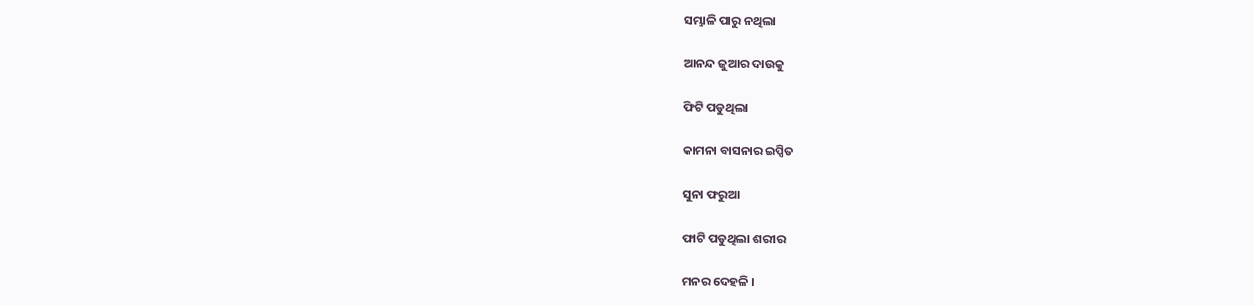ସମ୍ଭାଳି ପାରୁ ନଥିଲା

ଆନନ୍ଦ ଜୁଆର ଦାଉକୁ

ଫିଟି ପଡୁଥିଲା

କାମନା ବାସନାର ଇପ୍ସିତ

ସୁନା ଫରୁଆ

ଫାଟି ପଡୁଥିଲା ଶରୀର

ମନର ଦେହଳି ।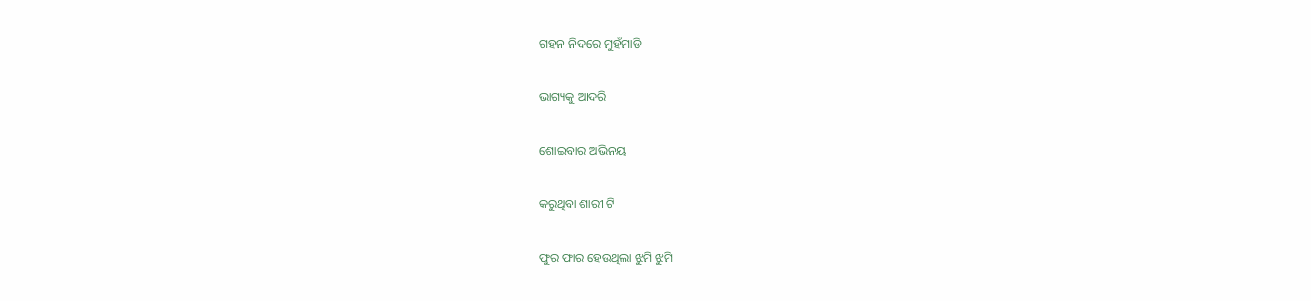ଗହନ ନିଦରେ ମୁହଁମାଡି

ଭାଗ୍ୟକୁ ଆଦରି

ଶୋଇବାର ଅଭିନୟ

କରୁଥିବା ଶାରୀ ଟି

ଫୁର ଫାର ହେଉଥିଲା ଝୁମି ଝୁମି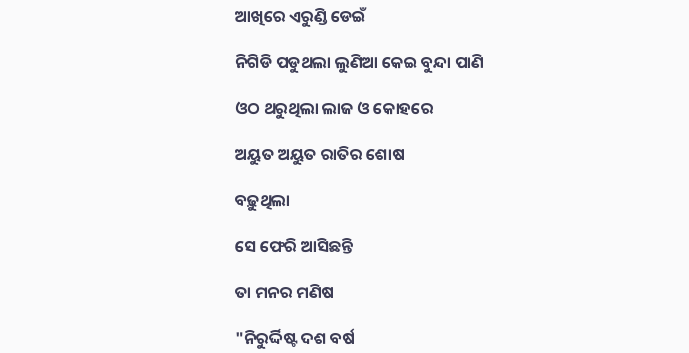ଆଖିରେ ଏରୁଣ୍ଡି ଡେଇଁ

ନିଗିଡି ପଡୁଥଲା ଲୁଣିଆ କେଇ ବୁନ୍ଦା ପାଣି

ଓଠ ଥରୁଥିଲା ଲାଜ ଓ କୋହରେ

ଅୟୁତ ଅୟୁତ ରାତିର ଶୋଷ

ବଢ଼ୁଥିଲା

ସେ ଫେରି ଆସିଛନ୍ତି

ତା ମନର ମଣିଷ

"ନିରୁର୍ଦ୍ଦିଷ୍ଟ ଦଶ ବର୍ଷ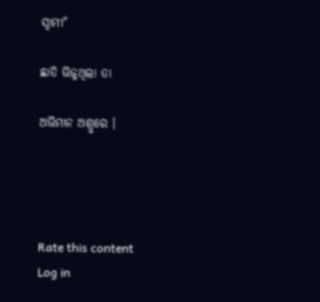ସ୍ୱାମୀ"

ଛାତି ଭିଜୁଥିଲା ତା

ଅଭିମାନ ଅଶ୍ରୁରେ ।




Rate this content
Log in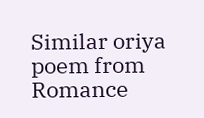Similar oriya poem from Romance